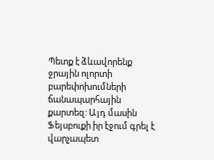Պետք է ձևավորենք ջրային ոլորտի բարեփոխումների ճանապարհային քարտեզ: Այդ մասին Ֆեյսբուքի իր էջում գրել է վարչապետ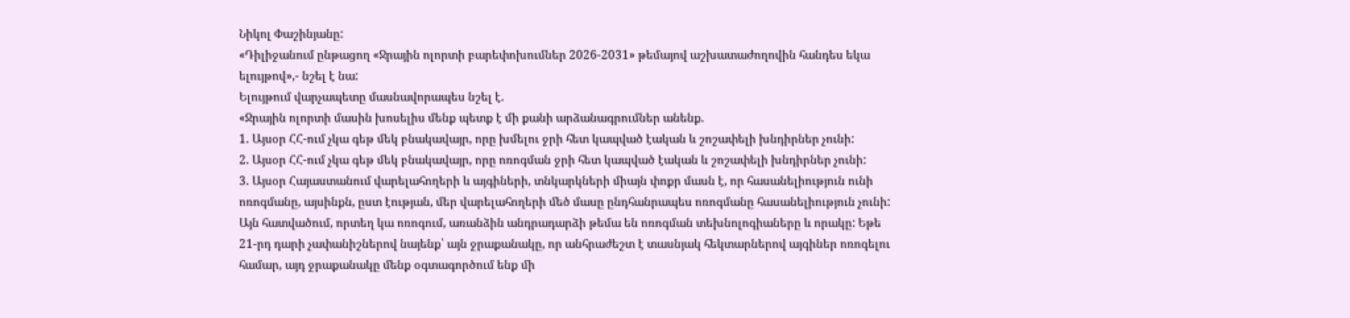Նիկոլ Փաշինյանը:
«Դիլիջանում ընթացող «Ջրային ոլորտի բարեփոխումներ 2026-2031» թեմայով աշխատաժողովին հանդես եկա ելույթով»,- նշել է նա:
Ելույթում վարչապետը մասնավորապես նշել է.
«Ջրային ոլորտի մասին խոսելիս մենք պետք է մի քանի արձանագրումներ անենք.
1. Այսօր ՀՀ-ում չկա գեթ մեկ բնակավայր, որը խմելու ջրի հետ կապված էական և շոշափելի խնդիրներ չունի:
2. Այսօր ՀՀ-ում չկա գեթ մեկ բնակավայր, որը ոռոգման ջրի հետ կապված էական և շոշափելի խնդիրներ չունի:
3. Այսօր Հայաստանում վարելահողերի և այգիների, տնկարկների միայն փոքր մասն է, որ հասանելիություն ունի ոռոգմանը, այսինքն, ըստ էության, մեր վարելահողերի մեծ մասը ընդհանրապես ոռոգմանը հասանելիություն չունի: Այն հատվածում, որտեղ կա ոռոգում, առանձին անդրադարձի թեմա են ոռոգման տեխնոլոգիաները և որակը: Եթե 21-րդ դարի չափանիշներով նայենք՝ այն ջրաքանակը, որ անհրաժեշտ է տասնյակ հեկտարներով այգիներ ոռոգելու համար, այդ ջրաքանակը մենք օգտագործում ենք մի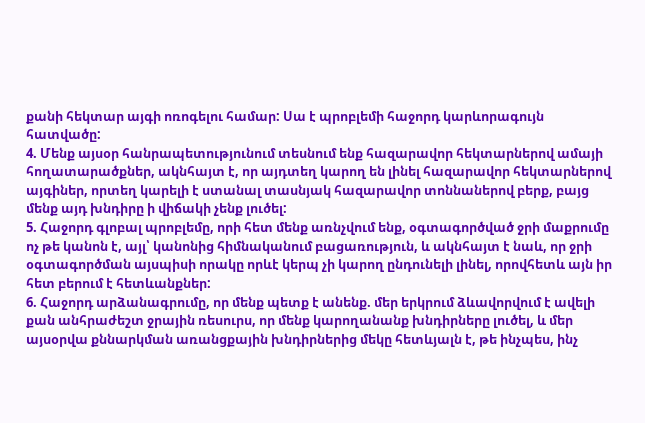քանի հեկտար այգի ոռոգելու համար: Սա է պրոբլեմի հաջորդ կարևորագույն հատվածը:
4. Մենք այսօր հանրապետությունում տեսնում ենք հազարավոր հեկտարներով ամայի հողատարածքներ, ակնհայտ է, որ այդտեղ կարող են լինել հազարավոր հեկտարներով այգիներ, որտեղ կարելի է ստանալ տասնյակ հազարավոր տոննաներով բերք, բայց մենք այդ խնդիրը ի վիճակի չենք լուծել:
5. Հաջորդ գլոբալ պրոբլեմը, որի հետ մենք առնչվում ենք, օգտագործված ջրի մաքրումը ոչ թե կանոն է, այլ՝ կանոնից հիմնականում բացառություն, և ակնհայտ է նաև, որ ջրի օգտագործման այսպիսի որակը որևէ կերպ չի կարող ընդունելի լինել, որովհետև այն իր հետ բերում է հետևանքներ:
6. Հաջորդ արձանագրումը, որ մենք պետք է անենք. մեր երկրում ձևավորվում է ավելի քան անհրաժեշտ ջրային ռեսուրս, որ մենք կարողանանք խնդիրները լուծել, և մեր այսօրվա քննարկման առանցքային խնդիրներից մեկը հետևյալն է, թե ինչպես, ինչ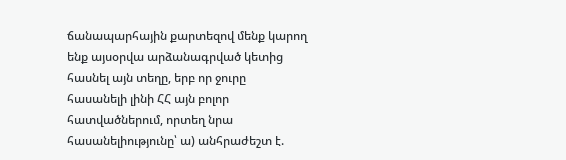ճանապարհային քարտեզով մենք կարող ենք այսօրվա արձանագրված կետից հասնել այն տեղը, երբ որ ջուրը հասանելի լինի ՀՀ այն բոլոր հատվածներում, որտեղ նրա հասանելիությունը՝ ա) անհրաժեշտ է.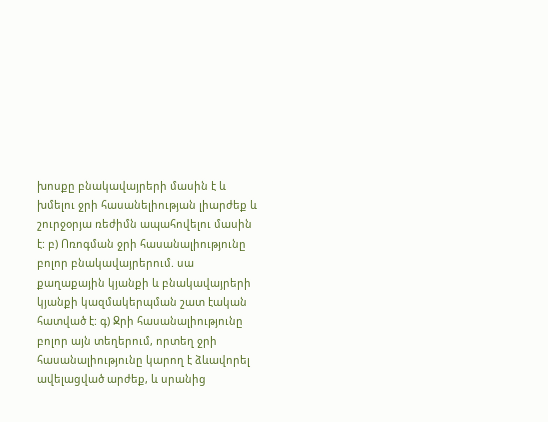խոսքը բնակավայրերի մասին է և խմելու ջրի հասանելիության լիարժեք և շուրջօրյա ռեժիմն ապահովելու մասին է: բ) Ոռոգման ջրի հասանալիությունը բոլոր բնակավայրերում. սա քաղաքային կյանքի և բնակավայրերի կյանքի կազմակերպման շատ էական հատված է: գ) Ջրի հասանալիությունը բոլոր այն տեղերում, որտեղ ջրի հասանալիությունը կարող է ձևավորել ավելացված արժեք, և սրանից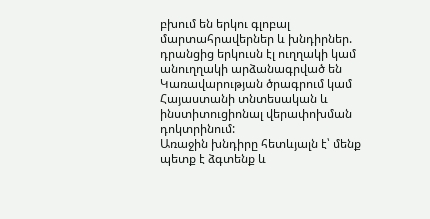բխում են երկու գլոբալ մարտահրավերներ և խնդիրներ. դրանցից երկուսն էլ ուղղակի կամ անուղղակի արձանագրված են Կառավարության ծրագրում կամ Հայաստանի տնտեսական և ինստիտուցիոնալ վերափոխման դոկտրինում:
Առաջին խնդիրը հետևյալն է՝ մենք պետք է ձգտենք և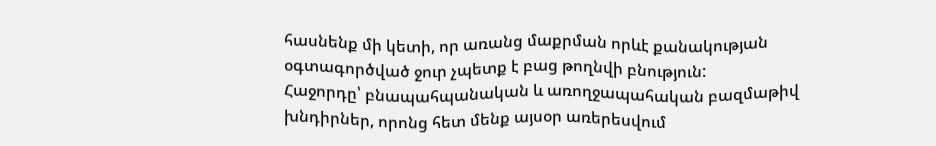հասնենք մի կետի, որ առանց մաքրման որևէ քանակության օգտագործված ջուր չպետք է բաց թողնվի բնություն:
Հաջորդը՝ բնապահպանական և առողջապահական բազմաթիվ խնդիրներ, որոնց հետ մենք այսօր առերեսվում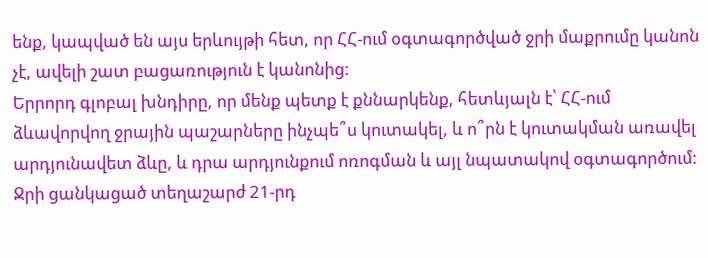ենք, կապված են այս երևույթի հետ, որ ՀՀ-ում օգտագործված ջրի մաքրումը կանոն չէ, ավելի շատ բացառություն է կանոնից:
Երրորդ գլոբալ խնդիրը, որ մենք պետք է քննարկենք, հետևյալն է՝ ՀՀ-ում ձևավորվող ջրային պաշարները ինչպե՞ս կուտակել, և ո՞րն է կուտակման առավել արդյունավետ ձևը, և դրա արդյունքում ոռոգման և այլ նպատակով օգտագործում:
Ջրի ցանկացած տեղաշարժ 21-րդ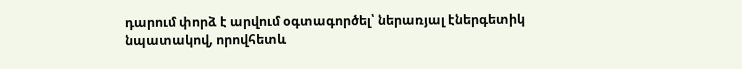դարում փորձ է արվում օգտագործել՝ ներառյալ էներգետիկ նպատակով, որովհետև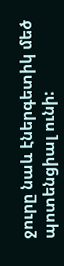ջուրը նաև էներգետիկ մեծ պոտենցիալ ունի: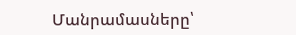Մանրամասները՝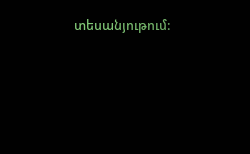տեսանյութում: